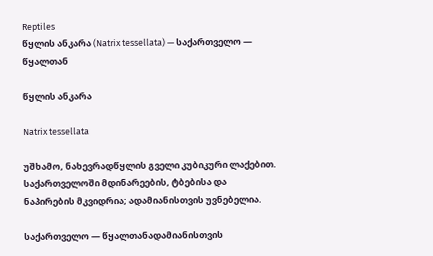Reptiles
წყლის ანკარა (Natrix tessellata) — საქართველო — წყალთან

წყლის ანკარა

Natrix tessellata

უშხამო, ნახევრადწყლის გველი კუბიკური ლაქებით. საქართველოში მდინარეების, ტბებისა და ნაპირების მკვიდრია; ადამიანისთვის უვნებელია.

საქართველო — წყალთანადამიანისთვის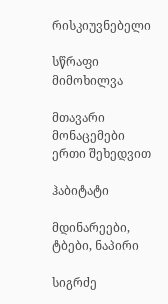რისკიუვნებელი

სწრაფი მიმოხილვა

მთავარი მონაცემები ერთი შეხედვით

ჰაბიტატი

მდინარეები, ტბები, ნაპირი

სიგრძე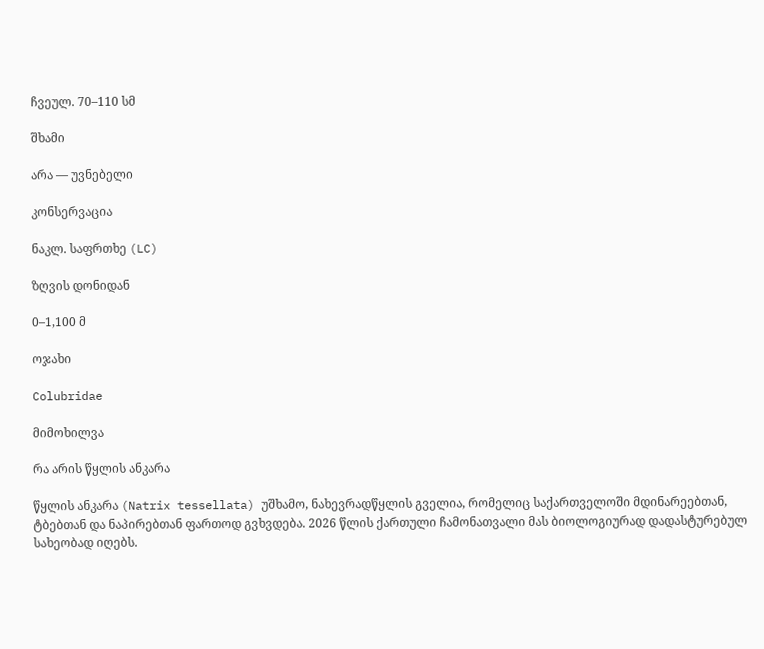ჩვეულ. 70–110 სმ

შხამი

არა — უვნებელი

კონსერვაცია

ნაკლ. საფრთხე (LC)

ზღვის დონიდან

0–1,100 მ

ოჯახი

Colubridae

მიმოხილვა

რა არის წყლის ანკარა

წყლის ანკარა (Natrix tessellata) უშხამო, ნახევრადწყლის გველია, რომელიც საქართველოში მდინარეებთან, ტბებთან და ნაპირებთან ფართოდ გვხვდება. 2026 წლის ქართული ჩამონათვალი მას ბიოლოგიურად დადასტურებულ სახეობად იღებს.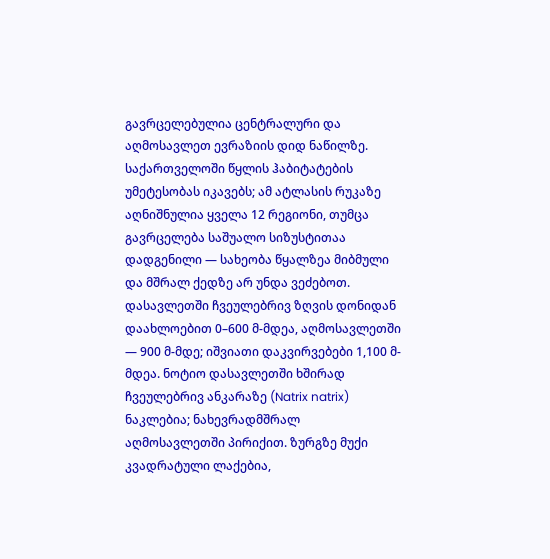გავრცელებულია ცენტრალური და აღმოსავლეთ ევრაზიის დიდ ნაწილზე. საქართველოში წყლის ჰაბიტატების უმეტესობას იკავებს; ამ ატლასის რუკაზე აღნიშნულია ყველა 12 რეგიონი, თუმცა გავრცელება საშუალო სიზუსტითაა დადგენილი — სახეობა წყალზეა მიბმული და მშრალ ქედზე არ უნდა ვეძებოთ. დასავლეთში ჩვეულებრივ ზღვის დონიდან დაახლოებით 0–600 მ-მდეა, აღმოსავლეთში — 900 მ-მდე; იშვიათი დაკვირვებები 1,100 მ-მდეა. ნოტიო დასავლეთში ხშირად ჩვეულებრივ ანკარაზე (Natrix natrix) ნაკლებია; ნახევრადმშრალ აღმოსავლეთში პირიქით. ზურგზე მუქი კვადრატული ლაქებია,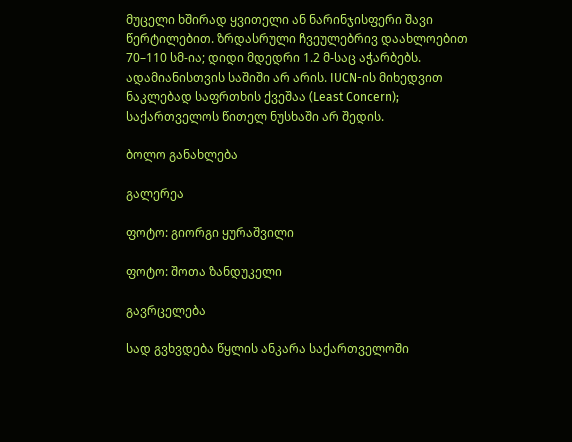მუცელი ხშირად ყვითელი ან ნარინჯისფერი შავი წერტილებით. ზრდასრული ჩვეულებრივ დაახლოებით 70–110 სმ-ია; დიდი მდედრი 1.2 მ-საც აჭარბებს. ადამიანისთვის საშიში არ არის. IUCN-ის მიხედვით ნაკლებად საფრთხის ქვეშაა (Least Concern); საქართველოს წითელ ნუსხაში არ შედის.

ბოლო განახლება

გალერეა

ფოტო: გიორგი ყურაშვილი

ფოტო: შოთა ზანდუკელი

გავრცელება

სად გვხვდება წყლის ანკარა საქართველოში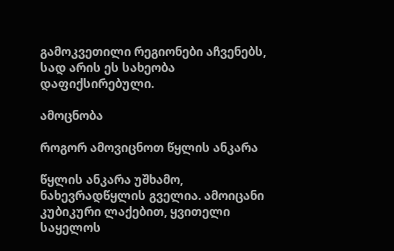გამოკვეთილი რეგიონები აჩვენებს, სად არის ეს სახეობა დაფიქსირებული.

ამოცნობა

როგორ ამოვიცნოთ წყლის ანკარა

წყლის ანკარა უშხამო, ნახევრადწყლის გველია. ამოიცანი კუბიკური ლაქებით, ყვითელი საყელოს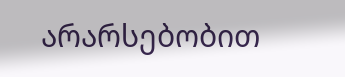არარსებობით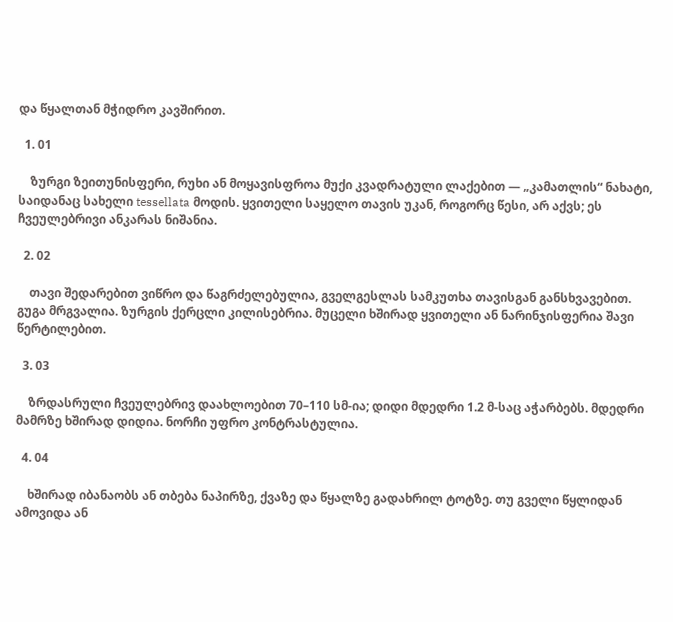და წყალთან მჭიდრო კავშირით.

  1. 01

    ზურგი ზეითუნისფერი, რუხი ან მოყავისფროა მუქი კვადრატული ლაქებით — „კამათლის“ ნახატი, საიდანაც სახელი tessellata მოდის. ყვითელი საყელო თავის უკან, როგორც წესი, არ აქვს; ეს ჩვეულებრივი ანკარას ნიშანია.

  2. 02

    თავი შედარებით ვიწრო და წაგრძელებულია, გველგესლას სამკუთხა თავისგან განსხვავებით. გუგა მრგვალია. ზურგის ქერცლი კილისებრია. მუცელი ხშირად ყვითელი ან ნარინჯისფერია შავი წერტილებით.

  3. 03

    ზრდასრული ჩვეულებრივ დაახლოებით 70–110 სმ-ია; დიდი მდედრი 1.2 მ-საც აჭარბებს. მდედრი მამრზე ხშირად დიდია. ნორჩი უფრო კონტრასტულია.

  4. 04

    ხშირად იბანაობს ან თბება ნაპირზე, ქვაზე და წყალზე გადახრილ ტოტზე. თუ გველი წყლიდან ამოვიდა ან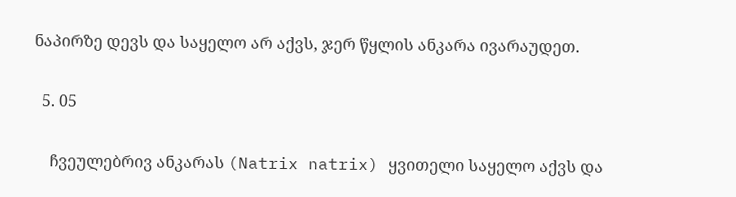ნაპირზე დევს და საყელო არ აქვს, ჯერ წყლის ანკარა ივარაუდეთ.

  5. 05

    ჩვეულებრივ ანკარას (Natrix natrix) ყვითელი საყელო აქვს და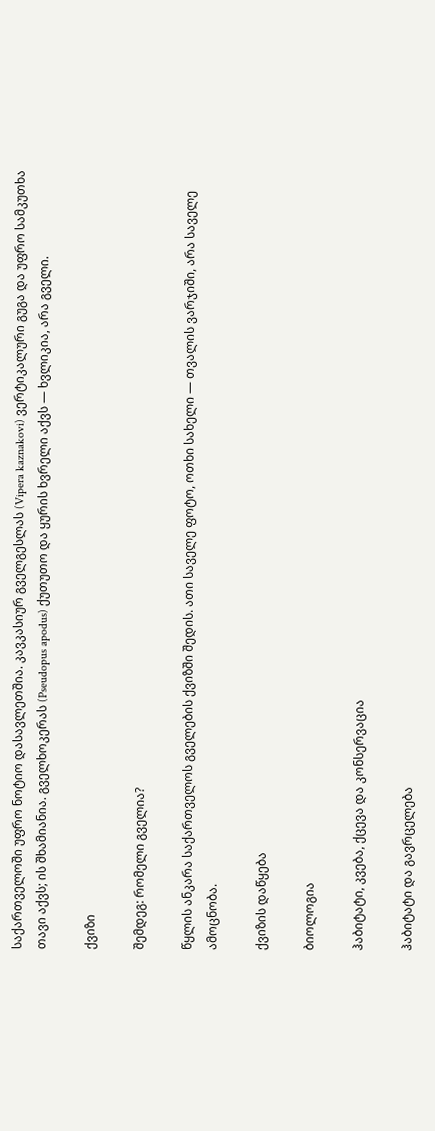საქართველოში უფრო ნოტიო დასავლეთშია. კავკასიურ გველგესლას (Vipera kaznakovi) ვერტიკალური გუგა და უფრო სამკუთხა თავი აქვს; ის შხამიანია. გველხოკერას (Pseudopus apodus) ქუთუთო და ყურის ხვრელი აქვს — ხვლიკია, არა გველი.

ქვიზი

შემდეგ: რომელი გველია?

წყლის ანკარა საქართველოს გველების ქვიზში შედის. ათი საველე ფოტო, ოთხი სახელი — თვალის ვარჯიში, არა საველე ამოცნობა.

ქვიზის დაწყება

ბიოლოგია

ჰაბიტატი, კვება, ქცევა და კონსერვაცია

ჰაბიტატი და გავრცელება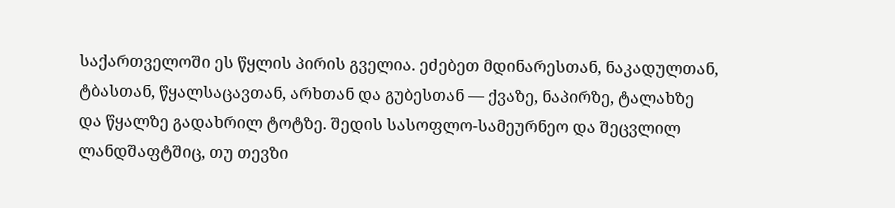საქართველოში ეს წყლის პირის გველია. ეძებეთ მდინარესთან, ნაკადულთან, ტბასთან, წყალსაცავთან, არხთან და გუბესთან — ქვაზე, ნაპირზე, ტალახზე და წყალზე გადახრილ ტოტზე. შედის სასოფლო-სამეურნეო და შეცვლილ ლანდშაფტშიც, თუ თევზი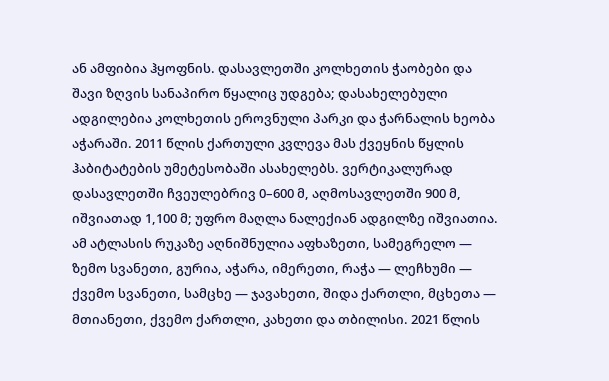ან ამფიბია ჰყოფნის. დასავლეთში კოლხეთის ჭაობები და შავი ზღვის სანაპირო წყალიც უდგება; დასახელებული ადგილებია კოლხეთის ეროვნული პარკი და ჭარნალის ხეობა აჭარაში. 2011 წლის ქართული კვლევა მას ქვეყნის წყლის ჰაბიტატების უმეტესობაში ასახელებს. ვერტიკალურად დასავლეთში ჩვეულებრივ 0–600 მ, აღმოსავლეთში 900 მ, იშვიათად 1,100 მ; უფრო მაღლა ნალექიან ადგილზე იშვიათია. ამ ატლასის რუკაზე აღნიშნულია აფხაზეთი, სამეგრელო — ზემო სვანეთი, გურია, აჭარა, იმერეთი, რაჭა — ლეჩხუმი — ქვემო სვანეთი, სამცხე — ჯავახეთი, შიდა ქართლი, მცხეთა — მთიანეთი, ქვემო ქართლი, კახეთი და თბილისი. 2021 წლის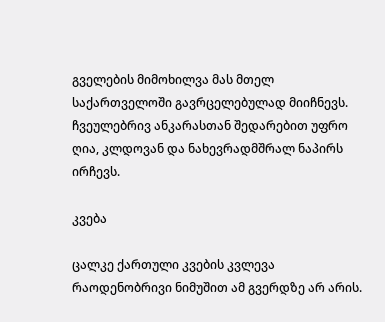გველების მიმოხილვა მას მთელ საქართველოში გავრცელებულად მიიჩნევს. ჩვეულებრივ ანკარასთან შედარებით უფრო ღია, კლდოვან და ნახევრადმშრალ ნაპირს ირჩევს.

კვება

ცალკე ქართული კვების კვლევა რაოდენობრივი ნიმუშით ამ გვერდზე არ არის.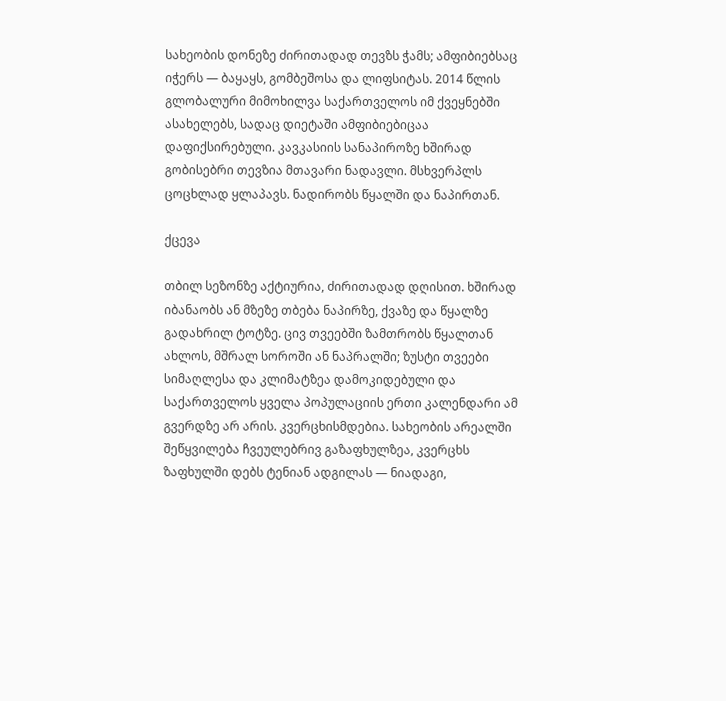სახეობის დონეზე ძირითადად თევზს ჭამს; ამფიბიებსაც იჭერს — ბაყაყს, გომბეშოსა და ლიფსიტას. 2014 წლის გლობალური მიმოხილვა საქართველოს იმ ქვეყნებში ასახელებს, სადაც დიეტაში ამფიბიებიცაა დაფიქსირებული. კავკასიის სანაპიროზე ხშირად გობისებრი თევზია მთავარი ნადავლი. მსხვერპლს ცოცხლად ყლაპავს. ნადირობს წყალში და ნაპირთან.

ქცევა

თბილ სეზონზე აქტიურია, ძირითადად დღისით. ხშირად იბანაობს ან მზეზე თბება ნაპირზე, ქვაზე და წყალზე გადახრილ ტოტზე. ცივ თვეებში ზამთრობს წყალთან ახლოს, მშრალ სოროში ან ნაპრალში; ზუსტი თვეები სიმაღლესა და კლიმატზეა დამოკიდებული და საქართველოს ყველა პოპულაციის ერთი კალენდარი ამ გვერდზე არ არის. კვერცხისმდებია. სახეობის არეალში შეწყვილება ჩვეულებრივ გაზაფხულზეა, კვერცხს ზაფხულში დებს ტენიან ადგილას — ნიადაგი,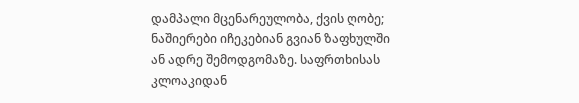დამპალი მცენარეულობა, ქვის ღობე; ნაშიერები იჩეკებიან გვიან ზაფხულში ან ადრე შემოდგომაზე. საფრთხისას კლოაკიდან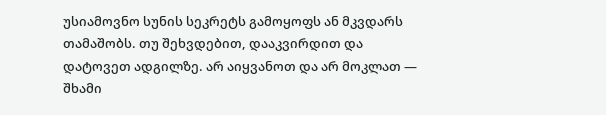უსიამოვნო სუნის სეკრეტს გამოყოფს ან მკვდარს თამაშობს. თუ შეხვდებით, დააკვირდით და დატოვეთ ადგილზე. არ აიყვანოთ და არ მოკლათ — შხამი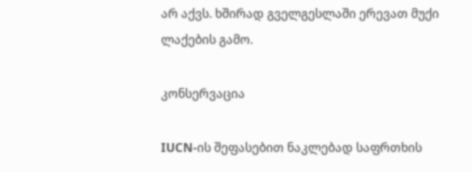არ აქვს. ხშირად გველგესლაში ერევათ მუქი ლაქების გამო.

კონსერვაცია

IUCN-ის შეფასებით ნაკლებად საფრთხის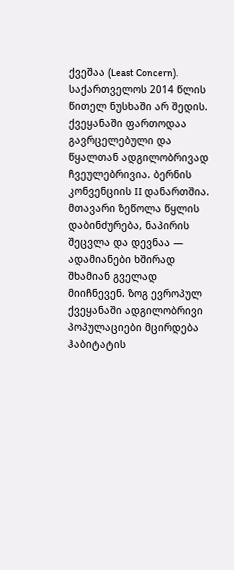ქვეშაა (Least Concern). საქართველოს 2014 წლის წითელ ნუსხაში არ შედის. ქვეყანაში ფართოდაა გავრცელებული და წყალთან ადგილობრივად ჩვეულებრივია. ბერნის კონვენციის II დანართშია. მთავარი ზეწოლა წყლის დაბინძურება, ნაპირის შეცვლა და დევნაა — ადამიანები ხშირად შხამიან გველად მიიჩნევენ. ზოგ ევროპულ ქვეყანაში ადგილობრივი პოპულაციები მცირდება ჰაბიტატის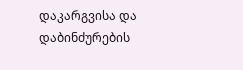დაკარგვისა და დაბინძურების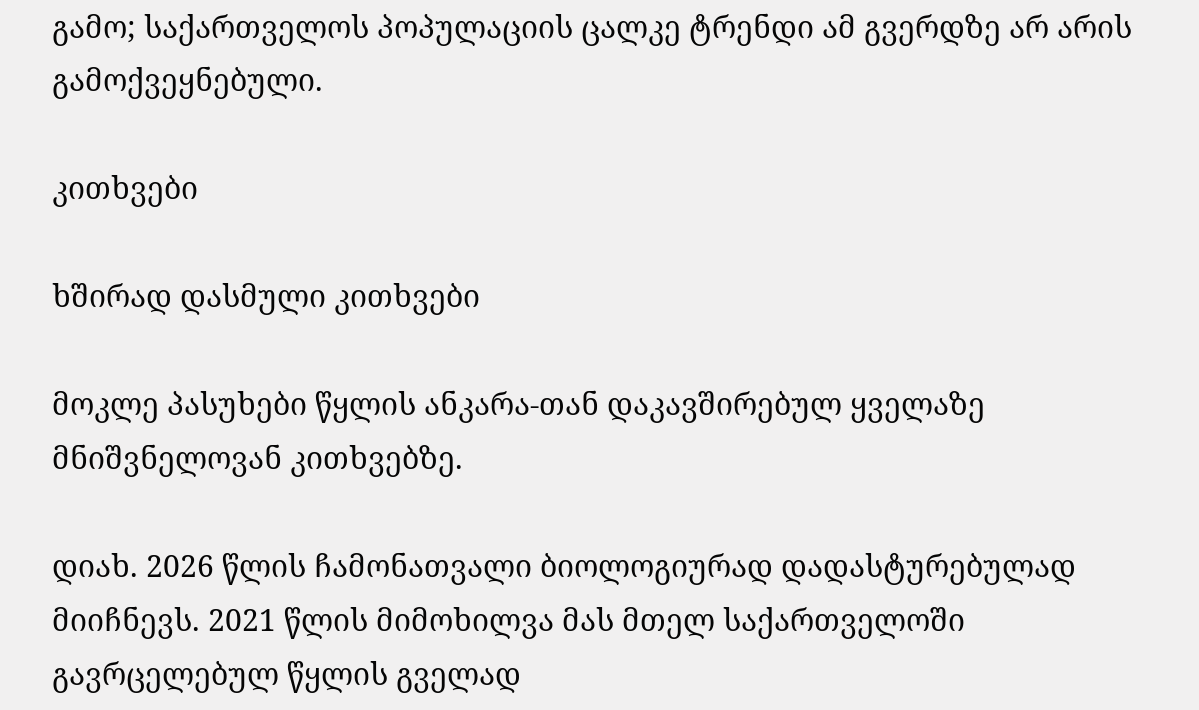გამო; საქართველოს პოპულაციის ცალკე ტრენდი ამ გვერდზე არ არის გამოქვეყნებული.

კითხვები

ხშირად დასმული კითხვები

მოკლე პასუხები წყლის ანკარა-თან დაკავშირებულ ყველაზე მნიშვნელოვან კითხვებზე.

დიახ. 2026 წლის ჩამონათვალი ბიოლოგიურად დადასტურებულად მიიჩნევს. 2021 წლის მიმოხილვა მას მთელ საქართველოში გავრცელებულ წყლის გველად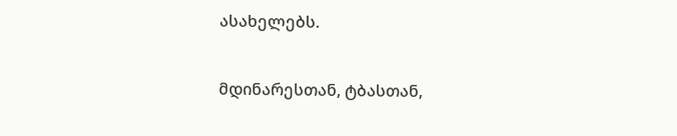ასახელებს.

მდინარესთან, ტბასთან,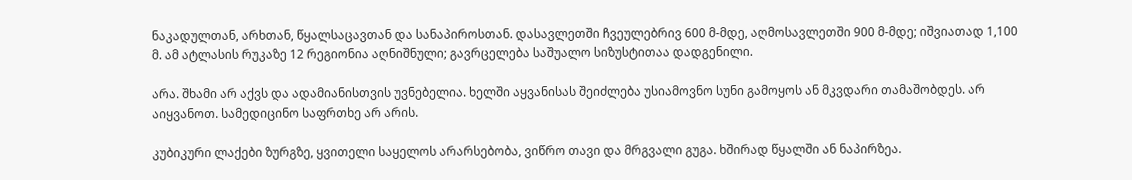ნაკადულთან, არხთან, წყალსაცავთან და სანაპიროსთან. დასავლეთში ჩვეულებრივ 600 მ-მდე, აღმოსავლეთში 900 მ-მდე; იშვიათად 1,100 მ. ამ ატლასის რუკაზე 12 რეგიონია აღნიშნული; გავრცელება საშუალო სიზუსტითაა დადგენილი.

არა. შხამი არ აქვს და ადამიანისთვის უვნებელია. ხელში აყვანისას შეიძლება უსიამოვნო სუნი გამოყოს ან მკვდარი თამაშობდეს. არ აიყვანოთ. სამედიცინო საფრთხე არ არის.

კუბიკური ლაქები ზურგზე, ყვითელი საყელოს არარსებობა, ვიწრო თავი და მრგვალი გუგა. ხშირად წყალში ან ნაპირზეა.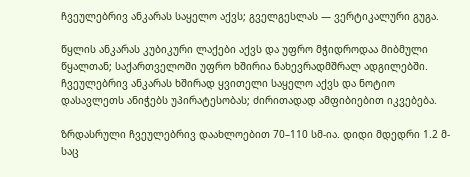ჩვეულებრივ ანკარას საყელო აქვს; გველგესლას — ვერტიკალური გუგა.

წყლის ანკარას კუბიკური ლაქები აქვს და უფრო მჭიდროდაა მიბმული წყალთან; საქართველოში უფრო ხშირია ნახევრადმშრალ ადგილებში. ჩვეულებრივ ანკარას ხშირად ყვითელი საყელო აქვს და ნოტიო დასავლეთს ანიჭებს უპირატესობას; ძირითადად ამფიბიებით იკვებება.

ზრდასრული ჩვეულებრივ დაახლოებით 70–110 სმ-ია. დიდი მდედრი 1.2 მ-საც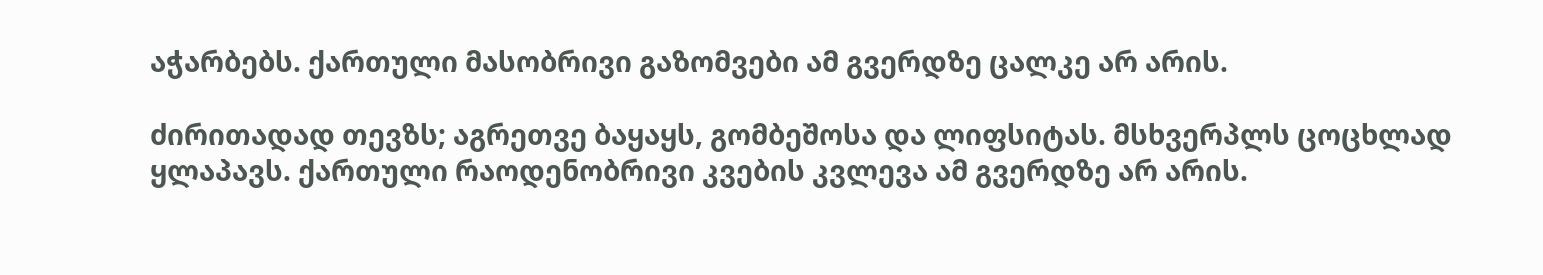აჭარბებს. ქართული მასობრივი გაზომვები ამ გვერდზე ცალკე არ არის.

ძირითადად თევზს; აგრეთვე ბაყაყს, გომბეშოსა და ლიფსიტას. მსხვერპლს ცოცხლად ყლაპავს. ქართული რაოდენობრივი კვების კვლევა ამ გვერდზე არ არის.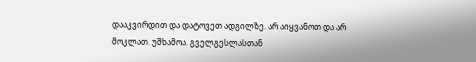დააკვირდით და დატოვეთ ადგილზე. არ აიყვანოთ და არ მოკლათ. უშხამოა. გველგესლასთან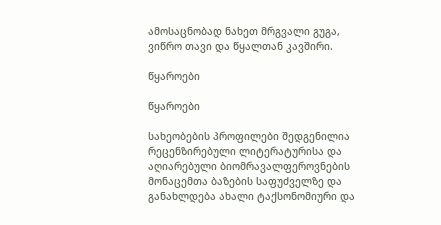ამოსაცნობად ნახეთ მრგვალი გუგა, ვიწრო თავი და წყალთან კავშირი.

წყაროები

წყაროები

სახეობების პროფილები შედგენილია რეცენზირებული ლიტერატურისა და აღიარებული ბიომრავალფეროვნების მონაცემთა ბაზების საფუძველზე და განახლდება ახალი ტაქსონომიური და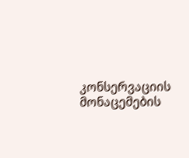კონსერვაციის მონაცემების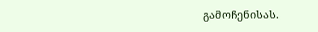გამოჩენისას.